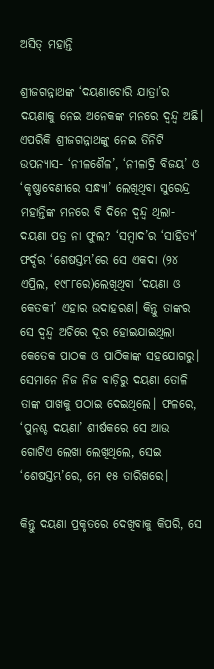ଅସିତ୍‌ ମହାନ୍ତି

ଶ୍ରୀଜଗନ୍ନାଥଙ୍କ ‘ଦୟଣାଚୋରି ଯାତ୍ରା’ର ଦୟଣାକୁ ନେଇ ଅନେକଙ୍କ ମନରେ ଦ୍ୱନ୍ଦ୍ୱ ଅଛି। ଏପରିକି ଶ୍ରୀଜଗନ୍ନାଥଙ୍କୁ ନେଇ ତିନିଟି ଉପନ୍ୟାସ- ‘ନୀଳଶୈଳ’, ‘ନୀଳାଦ୍ରି ବିଜୟ’ ଓ ‘କୃଷ୍ଣାବେଣୀରେ ସନ୍ଧ୍ୟା’ ଲେଖିଥିବା ସୁରେନ୍ଦ୍ର ମହାନ୍ତିଙ୍କ ମନରେ ବି ଦିନେ ଦ୍ୱନ୍ଦ୍ୱ ଥିଲା- ଦୟଣା ପତ୍ର ନା ଫୁଲ? ‘ସମ୍ବାଦ’ର ‘ସାହିତ୍ୟ’ ଫର୍ଦ୍ଦର ‘ଶେଷସ୍ତମ୍ଭ’ରେ ସେ ଏକଦା (୨୪ ଏପ୍ରିଲ, ୧୯୮୮ରେ)ଲେଖିଥିବା ‘ଦୟଣା ଓ କେତକୀ’ ଏହାର ଉଦାହରଣ। କିନ୍ତୁ ତାଙ୍କର ସେ ଦ୍ୱନ୍ଦ୍ୱ ଅଚିରେ ଦୂର ହୋଇଯାଇଥିଲା କେତେକ ପାଠକ ଓ ପାଠିକାଙ୍କ ସହଯୋଗରୁ। ସେମାନେ ନିଜ ନିଜ ବାଡ଼ିରୁ ଦୟଣା ତୋଳି ତାଙ୍କ ପାଖକୁ ପଠାଇ ଦେଇଥିଲେ। ଫଳରେ, ‘ପୁନଶ୍ଚ ଦୟଣା’ ଶୀର୍ଷକରେ ସେ ଆଉ ଗୋଟିଏ ଲେଖା ଲେଖିଥିଲେ, ସେଇ ‘ଶେଷସ୍ତମ୍ଭ’ରେ, ମେ ୧୫ ତାରିଖରେ।

କିନ୍ତୁ ଦୟଣା ପ୍ରକୃତରେ ଦେଖିବାକୁ କିପରି, ସେ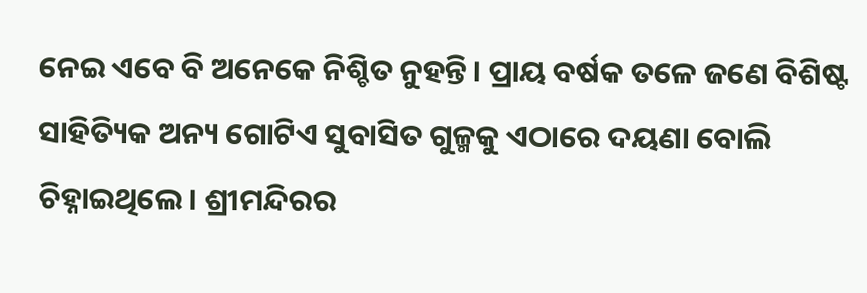ନେଇ ଏବେ ବି ଅନେକେ ନିଶ୍ଚିତ ନୁହନ୍ତି। ପ୍ରାୟ ବର୍ଷକ ତଳେ ଜଣେ ବିଶିଷ୍ଟ ସାହିତ୍ୟିକ ଅନ୍ୟ ଗୋଟିଏ ସୁବାସିତ ଗୁଳ୍ମକୁ ଏଠାରେ ଦୟଣା ବୋଲି ଚିହ୍ନାଇଥିଲେ। ଶ୍ରୀମନ୍ଦିରର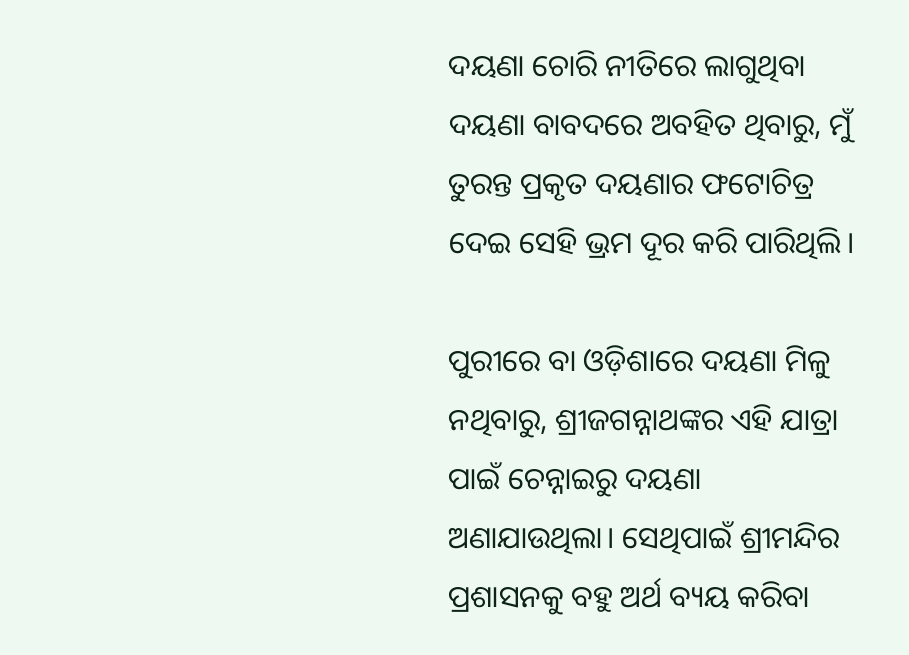ଦୟଣା ଚୋରି ନୀତିରେ ଲାଗୁଥିବା ଦୟଣା ବାବଦରେ ଅବହିତ ଥିବାରୁ, ମୁଁ ତୁରନ୍ତ ପ୍ରକୃତ ଦୟଣାର ଫଟୋଚିତ୍ର ଦେଇ ସେହି ଭ୍ରମ ଦୂର କରି ପାରିଥିଲି।

ପୁରୀରେ ବା ଓଡ଼ିଶାରେ ଦୟଣା ମିଳୁ ନଥିବାରୁ, ଶ୍ରୀଜଗନ୍ନାଥଙ୍କର ଏହି ଯାତ୍ରା ପାଇଁ ଚେନ୍ନାଇରୁ ଦୟଣା ଅଣାଯାଉଥିଲା। ସେଥିପାଇଁ ଶ୍ରୀମନ୍ଦିର ପ୍ରଶାସନକୁ ବହୁ ଅର୍ଥ ବ୍ୟୟ କରିବା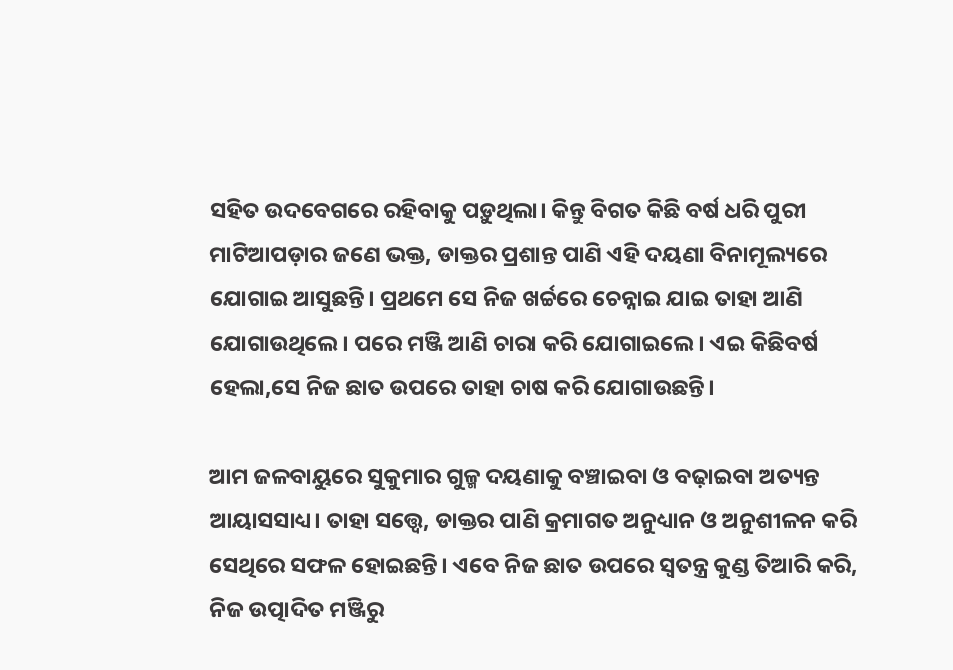ସହିତ ଉଦବେଗରେ ରହିବାକୁ ପଡ଼ୁଥିଲା। କିନ୍ତୁ ବିଗତ କିଛି ବର୍ଷ ଧରି ପୁରୀ ମାଟିଆପଡ଼ାର ଜଣେ ଭକ୍ତ, ଡାକ୍ତର ପ୍ରଶାନ୍ତ ପାଣି ଏହି ଦୟଣା ବିନାମୂଲ୍ୟରେ ଯୋଗାଇ ଆସୁଛନ୍ତି। ପ୍ରଥମେ ସେ ନିଜ ଖର୍ଚ୍ଚରେ ଚେନ୍ନାଇ ଯାଇ ତାହା ଆଣି ଯୋଗାଉଥିଲେ। ପରେ ମଞ୍ଜି ଆଣି ଚାରା କରି ଯୋଗାଇଲେ। ଏଇ କିଛିବର୍ଷ ହେଲା,ସେ ନିଜ ଛାତ ଉପରେ ତାହା ଚାଷ କରି ଯୋଗାଉଛନ୍ତି।

ଆମ ଜଳବାୟୁରେ ସୁକୁମାର ଗୁଳ୍ମ ଦୟଣାକୁ ବଞ୍ଚାଇବା ଓ ବଢ଼ାଇବା ଅତ୍ୟନ୍ତ ଆୟାସସାଧ୍ୟ। ତାହା ସତ୍ତ୍ୱେ, ଡାକ୍ତର ପାଣି କ୍ରମାଗତ ଅନୁଧ୍ୟାନ ଓ ଅନୁଶୀଳନ କରି ସେଥିରେ ସଫଳ ହୋଇଛନ୍ତି। ଏବେ ନିଜ ଛାତ ଉପରେ ସ୍ଵତନ୍ତ୍ର କୁଣ୍ଡ ତିଆରି କରି, ନିଜ ଉତ୍ପାଦିତ ମଞ୍ଜିରୁ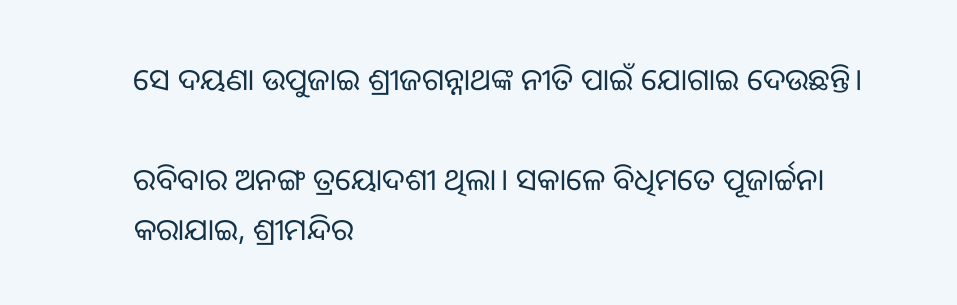ସେ ଦୟଣା ଉପୁଜାଇ ଶ୍ରୀଜଗନ୍ନାଥଙ୍କ ନୀତି ପାଇଁ ଯୋଗାଇ ଦେଉଛନ୍ତି।

ରବିବାର ଅନଙ୍ଗ ତ୍ରୟୋଦଶୀ ଥିଲା। ସକାଳେ ବିଧିମତେ ପୂଜାର୍ଚ୍ଚନା କରାଯାଇ, ଶ୍ରୀମନ୍ଦିର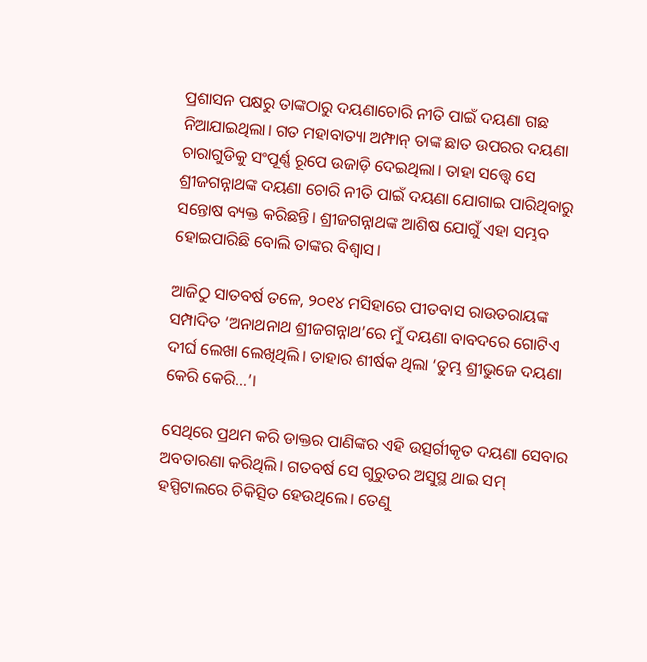ପ୍ରଶାସନ ପକ୍ଷରୁ ତାଙ୍କଠାରୁ ଦୟଣାଚୋରି ନୀତି ପାଇଁ ଦୟଣା ଗଛ ନିଆଯାଇଥିଲା। ଗତ ମହାବାତ୍ୟା ଅମ୍ଫାନ୍ ତାଙ୍କ ଛାତ ଉପରର ଦୟଣା ଚାରାଗୁଡିକୁ ସଂପୂର୍ଣ୍ଣ ରୂପେ ଉଜାଡ଼ି ଦେଇଥିଲା। ତାହା ସତ୍ତ୍ୱେ ସେ ଶ୍ରୀଜଗନ୍ନାଥଙ୍କ ଦୟଣା ଚୋରି ନୀତି ପାଇଁ ଦୟଣା ଯୋଗାଇ ପାରିଥିବାରୁ ସନ୍ତୋଷ ବ୍ୟକ୍ତ କରିଛନ୍ତି। ଶ୍ରୀଜଗନ୍ନାଥଙ୍କ ଆଶିଷ ଯୋଗୁଁ ଏହା ସମ୍ଭବ ହୋଇପାରିଛି ବୋଲି ତାଙ୍କର ବିଶ୍ୱାସ।

ଆଜିଠୁ ସାତବର୍ଷ ତଳେ, ୨୦୧୪ ମସିହାରେ ପୀତବାସ ରାଉତରାୟଙ୍କ ସମ୍ପାଦିତ ‘ଅନାଥନାଥ ଶ୍ରୀଜଗନ୍ନାଥ’ରେ ମୁଁ ଦୟଣା ବାବଦରେ ଗୋଟିଏ ଦୀର୍ଘ ଲେଖା ଲେଖିଥିଲି। ତାହାର ଶୀର୍ଷକ ଥିଲା ‘ତୁମ୍ଭ ଶ୍ରୀଭୁଜେ ଦୟଣା କେରି କେରି…’।

ସେଥିରେ ପ୍ରଥମ କରି ଡାକ୍ତର ପାଣିଙ୍କର ଏହି ଉତ୍ସର୍ଗୀକୃତ ଦୟଣା ସେବାର ଅବତାରଣା କରିଥିଲି। ଗତବର୍ଷ ସେ ଗୁରୁତର ଅସୁସ୍ଥ ଥାଇ ସମ୍ ହସ୍ପିଟାଲରେ ଚିକିତ୍ସିତ ହେଉଥିଲେ। ତେଣୁ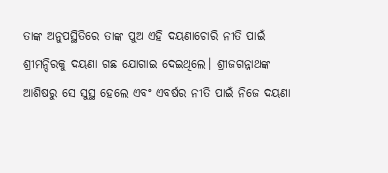ତାଙ୍କ ଅନୁପସ୍ଥିତିରେ ତାଙ୍କ ପୁଅ ଏହି ଦୟଣାଚୋରି ନୀତି ପାଇଁ ଶ୍ରୀମନ୍ଦିରକୁ ଦୟଣା ଗଛ ଯୋଗାଇ ଦେଇଥିଲେ। ଶ୍ରୀଜଗନ୍ନାଥଙ୍କ ଆଶିଷରୁ ସେ ସୁସ୍ଥ ହେଲେ ଏବଂ ଏବର୍ଷର ନୀତି ପାଇଁ ନିଜେ ଦୟଣା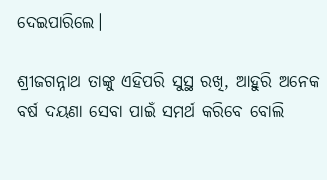ଦେଇପାରିଲେ।

ଶ୍ରୀଜଗନ୍ନାଥ ତାଙ୍କୁ ଏହିପରି ସୁସ୍ଥ ରଖି, ଆହୁରି ଅନେକ ବର୍ଷ ଦୟଣା ସେବା ପାଇଁ ସମର୍ଥ କରିବେ ବୋଲି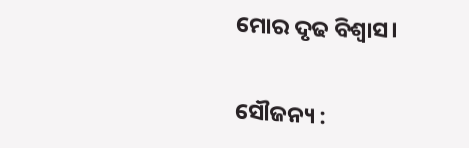ମୋର ଦୃଢ ବିଶ୍ୱାସ।

ସୌଜନ୍ୟ :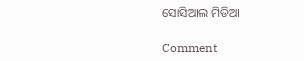ସୋସିଆଲ ମିଡିଆ

Comment